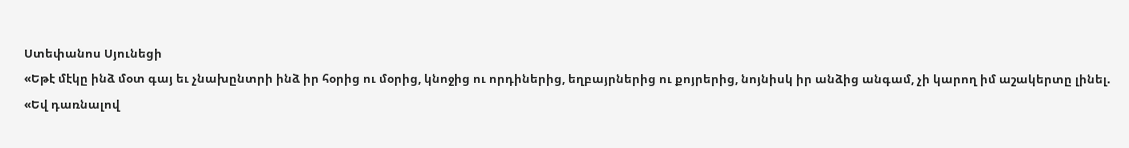Ստեփանոս Սյունեցի
«Եթէ մէկը ինձ մօտ գայ եւ չնախընտրի ինձ իր հօրից ու մօրից, կնոջից ու որդիներից, եղբայրներից ու քոյրերից, նոյնիսկ իր անձից անգամ, չի կարող իմ աշակերտը լինել.
«Եվ դառնալով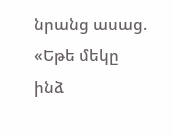նրանց ասաց. «Եթե մեկը ինձ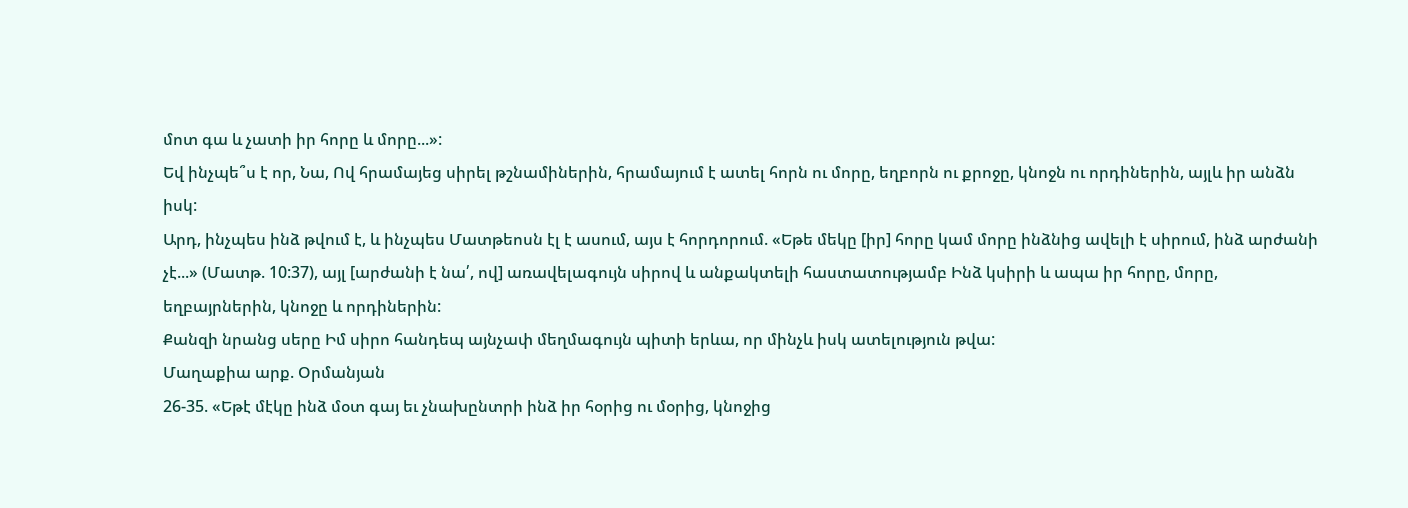մոտ գա և չատի իր հորը և մորը...»:
Եվ ինչպե՞ս է որ, Նա, Ով հրամայեց սիրել թշնամիներին, հրամայում է ատել հորն ու մորը, եղբորն ու քրոջը, կնոջն ու որդիներին, այլև իր անձն իսկ:
Արդ, ինչպես ինձ թվում է, և ինչպես Մատթեոսն էլ է ասում, այս է հորդորում. «Եթե մեկը [իր] հորը կամ մորը ինձնից ավելի է սիրում, ինձ արժանի չէ...» (Մատթ. 10:37), այլ [արժանի է նա՛, ով] առավելագույն սիրով և անքակտելի հաստատությամբ Ինձ կսիրի և ապա իր հորը, մորը, եղբայրներին, կնոջը և որդիներին:
Քանզի նրանց սերը Իմ սիրո հանդեպ այնչափ մեղմագույն պիտի երևա, որ մինչև իսկ ատելություն թվա:
Մաղաքիա արք. Օրմանյան
26-35. «Եթէ մէկը ինձ մօտ գայ եւ չնախընտրի ինձ իր հօրից ու մօրից, կնոջից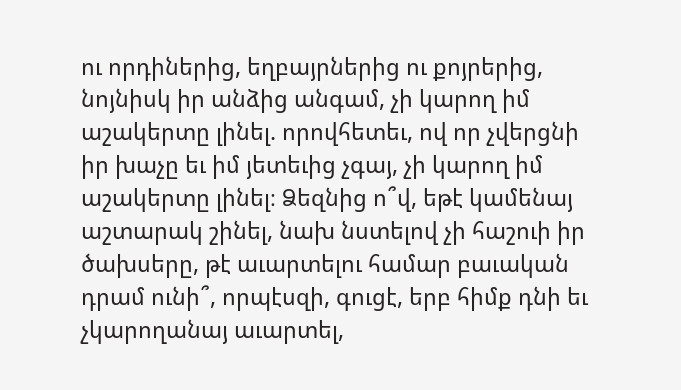ու որդիներից, եղբայրներից ու քոյրերից, նոյնիսկ իր անձից անգամ, չի կարող իմ աշակերտը լինել. որովհետեւ, ով որ չվերցնի իր խաչը եւ իմ յետեւից չգայ, չի կարող իմ աշակերտը լինել։ Ձեզնից ո՞վ, եթէ կամենայ աշտարակ շինել, նախ նստելով չի հաշուի իր ծախսերը, թէ աւարտելու համար բաւական դրամ ունի՞, որպէսզի, գուցէ, երբ հիմք դնի եւ չկարողանայ աւարտել,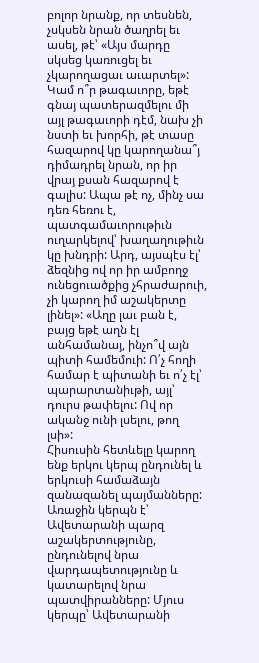բոլոր նրանք, որ տեսնեն, չսկսեն նրան ծաղրել եւ ասել, թէ՝ «Այս մարդը սկսեց կառուցել եւ չկարողացաւ աւարտել»: Կամ ո՞ր թագաւորը, եթէ գնայ պատերազմելու մի այլ թագաւորի դէմ, նախ չի նստի եւ խորհի, թէ տասը հազարով կը կարողանա՞յ դիմադրել նրան, որ իր վրայ քսան հազարով է գալիս: Ապա թէ ոչ, մինչ սա դեռ հեռու է, պատգամաւորութիւն ուղարկելով՝ խաղաղութիւն կը խնդրի: Արդ, այսպէս էլ՝ ձեզնից ով որ իր ամբողջ ունեցուածքից չհրաժարուի, չի կարող իմ աշակերտը լինել»: «Աղը լաւ բան է, բայց եթէ աղն էլ անհամանայ, ինչո՞վ այն պիտի համեմուի: Ո՛չ հողի համար է պիտանի եւ ո՛չ էլ՝ պարարտանիւթի, այլ՝ դուրս թափելու: Ով որ ականջ ունի լսելու, թող լսի»:
Հիսուսին հետևելը կարող ենք երկու կերպ ընդունել և երկուսի համաձայն զանազանել պայմանները: Առաջին կերպն է՝ Ավետարանի պարզ աշակերտությունը, ընդունելով նրա վարդապետությունը և կատարելով նրա պատվիրանները: Մյուս կերպը՝ Ավետարանի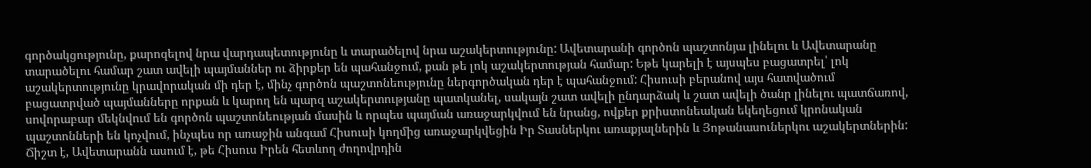գործակցությունը, քարոզելով նրա վարդապետությունը և տարածելով նրա աշակերտությունը: Ավետարանի գործոն պաշտոնյա լինելու և Ավետարանը տարածելու համար շատ ավելի պայմաններ ու ձիրքեր են պահանջում, քան թե լոկ աշակերտության համար: Եթե կարելի է այսպես բացատրել՝ լոկ աշակերտությունը կրավորական մի դեր է, մինչ գործոն պաշտոնեությունը ներգործական դեր է պահանջում: Հիսուսի բերանով այս հատվածում բացատրված պայմանները որքան և կարող են պարզ աշակերտությանը պատկանել, սակայն շատ ավելի ընդարձակ և շատ ավելի ծանր լինելու պատճառով, սովորաբար մեկնվում են գործոն պաշտոնեության մասին և որպես պայման առաջարկվում են նրանց, ովքեր քրիստոնեական եկեղեցում կրոնական պաշտոնների են կոչվում, ինչպես որ առաջին անգամ Հիսուսի կողմից առաջարկվեցին Իր Տասներկու առաքյալներին և Յոթանասուներկու աշակերտներին: Ճիշտ է, Ավետարանն ասում է, թե Հիսուս Իրեն հետևող ժողովրդին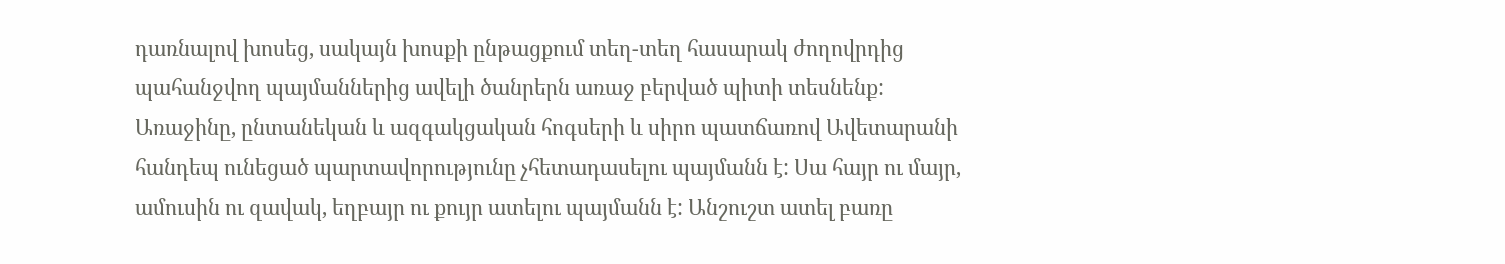դառնալով խոսեց, սակայն խոսքի ընթացքում տեղ-տեղ հասարակ ժողովրդից պահանջվող պայմաններից ավելի ծանրերն առաջ բերված պիտի տեսնենք:
Առաջինը, ընտանեկան և ազգակցական հոգսերի և սիրո պատճառով Ավետարանի հանդեպ ունեցած պարտավորությունը չհետադասելու պայմանն է: Սա հայր ու մայր, ամուսին ու զավակ, եղբայր ու քույր ատելու պայմանն է: Անշուշտ ատել բառը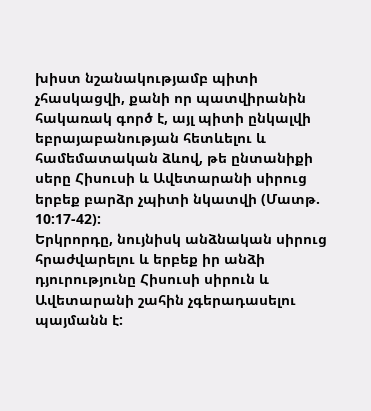խիստ նշանակությամբ պիտի չհասկացվի, քանի որ պատվիրանին հակառակ գործ է, այլ պիտի ընկալվի եբրայաբանության հետևելու և համեմատական ձևով, թե ընտանիքի սերը Հիսուսի և Ավետարանի սիրուց երբեք բարձր չպիտի նկատվի (Մատթ. 10:17-42):
Երկրորդը, նույնիսկ անձնական սիրուց հրաժվարելու և երբեք իր անձի դյուրությունը Հիսուսի սիրուն և Ավետարանի շահին չգերադասելու պայմանն է: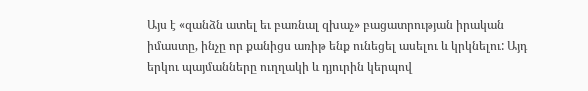Այս է «զանձն ատել եւ բառնալ զխաչ» բացատրության իրական իմաստը, ինչը որ քանիցս առիթ ենք ունեցել ասելու և կրկնելու: Այդ երկու պայմանները ուղղակի և դյուրին կերպով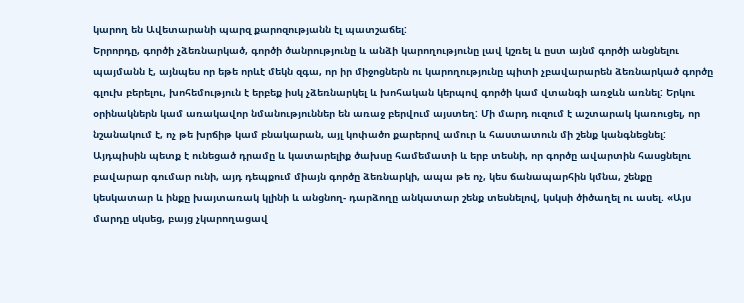կարող են Ավետարանի պարզ քարոզությանն էլ պատշաճել:
Երրորդը, գործի չձեռնարկած, գործի ծանրությունը և անձի կարողությունը լավ կշռել և ըստ այնմ գործի անցնելու պայմանն է, այնպես որ եթե որևէ մեկն զգա, որ իր միջոցներն ու կարողությունը պիտի չբավարարեն ձեռնարկած գործը գլուխ բերելու, խոհեմություն է երբեք իսկ չձեռնարկել և խոհական կերպով գործի կամ վտանգի առջևն առնել: Երկու օրինակներն կամ առակավոր նմանություններ են առաջ բերվում այստեղ: Մի մարդ ուզում է աշտարակ կառուցել, որ նշանակում է, ոչ թե խրճիթ կամ բնակարան, այլ կոփածո քարերով ամուր և հաստատուն մի շենք կանգնեցնել: Այդպիսին պետք է ունեցած դրամը և կատարելիք ծախսը համեմատի և երբ տեսնի, որ գործը ավարտին հասցնելու բավարար գումար ունի, այդ դեպքում միայն գործը ձեռնարկի, ապա թե ոչ, կես ճանապարհին կմնա, շենքը կեսկատար և ինքը խայտառակ կլինի և անցնող- դարձողը անկատար շենք տեսնելով, կսկսի ծիծաղել ու ասել. «Այս մարդը սկսեց, բայց չկարողացավ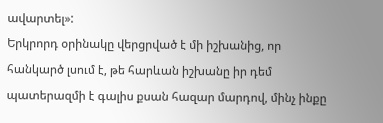ավարտել»:
Երկրորդ օրինակը վերցրված է մի իշխանից, որ հանկարծ լսում է, թե հարևան իշխանը իր դեմ պատերազմի է գալիս քսան հազար մարդով, մինչ ինքը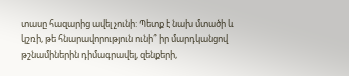տասը հազարից ավել չունի: Պետք է նախ մտածի և կշռի, թե հնարավորություն ունի՞ իր մարդկանցով թշնամիներին դիմագրավել, զենքերի,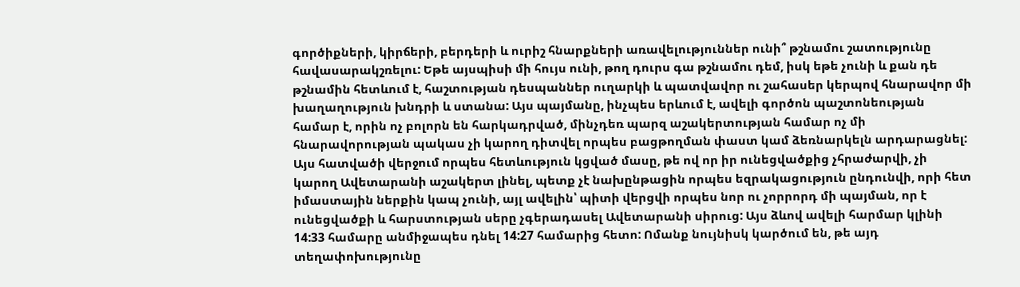գործիքների, կիրճերի, բերդերի և ուրիշ հնարքների առավելություններ ունի՞ թշնամու շատությունը հավասարակշռելու: Եթե այսպիսի մի հույս ունի, թող դուրս գա թշնամու դեմ, իսկ եթե չունի և քան դե թշնամին հետևում է, հաշտության դեսպաններ ուղարկի և պատվավոր ու շահասեր կերպով հնարավոր մի խաղաղություն խնդրի և ստանա: Այս պայմանը, ինչպես երևում է, ավելի գործոն պաշտոնեության համար է, որին ոչ բոլորն են հարկադրված, մինչդեռ պարզ աշակերտության համար ոչ մի հնարավորության պակաս չի կարող դիտվել որպես բացթողման փաստ կամ ձեռնարկելն արդարացնել:
Այս հատվածի վերջում որպես հետևություն կցված մասը, թե ով որ իր ունեցվածքից չհրաժարվի, չի կարող Ավետարանի աշակերտ լինել, պետք չէ նախընթացին որպես եզրակացություն ընդունվի, որի հետ իմաստային ներքին կապ չունի, այլ ավելին՝ պիտի վերցվի որպես նոր ու չորրորդ մի պայման, որ է ունեցվածքի և հարստության սերը չգերադասել Ավետարանի սիրուց: Այս ձևով ավելի հարմար կլինի 14:33 համարը անմիջապես դնել 14:27 համարից հետո: Ոմանք նույնիսկ կարծում են, թե այդ տեղափոխությունը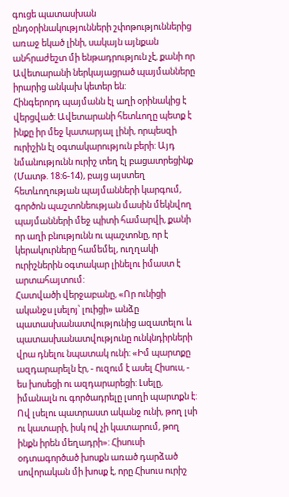գուցե պատասխան ընդօրինակությունների շփոթություններից առաջ եկած լինի, սակայն այնքան անհրաժեշտ մի ենթադրություն չէ, քանի որ Ավետարանի ներկայացրած պայմանները իրարից անկախ կետեր են:
Հինգերորդ պայմանն էլ աղի օրինակից է վերցված: Ավետարանի հետևողը պետք է ինքը իր մեջ կատարյալ լինի, որպեսզի ուրիշին էլ օգտակարություն բերի: Այդ նմանությունն ուրիշ տեղ էլ բացատրեցինք (Մատթ. 18:6-14), բայց այստեղ հետևողության պայմանների կարգում, գործոն պաշտոնեության մասին մեկնվող պայմանների մեջ պիտի համարվի, քանի որ աղի բնությունն ու պաշտոնը, որ է կերակուրները համեմել, ուղղակի ուրիշներին օգտակար լինելու իմաստ է արտահայտում:
Հատվածի վերջաբանը, «Որ ունիցի ականջս լսելոյ՝ լուիցի» անձը պատասխանատվությունից ազատելու և պատասխանատվությունը ունկնդիրների վրա դնելու նպատակ ունի: «Իմ պարտքը ազդարարելն էր, - ուզում է ասել Հիսուս, - ես խոսեցի ու ազդարարեցի: Լսելը, իմանալն ու գործադրելը լսողի պարտքն է: Ով լսելու պատրաստ ականջ ունի, թող լսի ու կատարի, իսկ ով չի կատարում, թող ինքն իրեն մեղադրի»: Հիսուսի օդտագործած խոսքն առած դարձած սովորական մի խոսք է, որը Հիսուս ուրիշ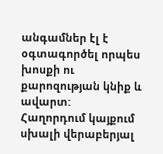անգամներ էլ է օգտագործել որպես խոսքի ու քարոզության կնիք և ավարտ:
Հաղորդում կայքում սխալի վերաբերյալ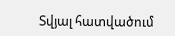Տվյալ հատվածում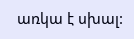առկա է սխալ: